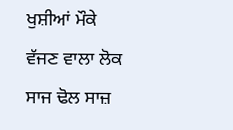ਖੁਸ਼ੀਆਂ ਮੌਕੇ ਵੱਜਣ ਵਾਲਾ ਲੋਕ ਸਾਜ ਢੋਲ ਸਾਜ਼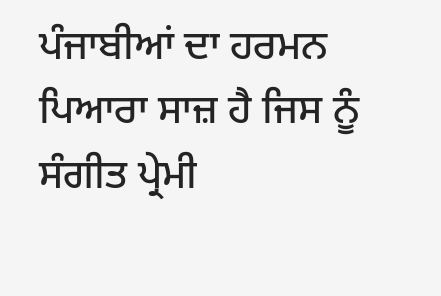ਪੰਜਾਬੀਆਂ ਦਾ ਹਰਮਨ ਪਿਆਰਾ ਸਾਜ਼ ਹੈ ਜਿਸ ਨੂੰ ਸੰਗੀਤ ਪ੍ਰੇਮੀ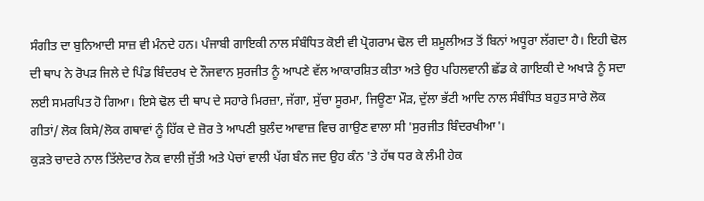ਸੰਗੀਤ ਦਾ ਬੁਨਿਆਦੀ ਸਾਜ਼ ਵੀ ਮੰਨਦੇ ਹਨ। ਪੰਜਾਬੀ ਗਾਇਕੀ ਨਾਲ ਸੰਬੰਧਿਤ ਕੋਈ ਵੀ ਪ੍ਰੋਗਰਾਮ ਢੋਲ ਦੀ ਸ਼ਮੂਲੀਅਤ ਤੋਂ ਬਿਨਾਂ ਅਧੂਰਾ ਲੱਗਦਾ ਹੈ। ਇਹੀ ਢੋਲ ਦੀ ਥਾਪ ਨੇ ਰੋਪੜ ਜਿਲੇ ਦੇ ਪਿੰਡ ਬਿੰਦਰਖ ਦੇ ਨੌਜਵਾਨ ਸੁਰਜੀਤ ਨੂੰ ਆਪਣੇ ਵੱਲ ਆਕਾਰਸ਼ਿਤ ਕੀਤਾ ਅਤੇ ਉਹ ਪਹਿਲਵਾਨੀ ਛੱਡ ਕੇ ਗਾਇਕੀ ਦੇ ਅਖਾੜੇ ਨੂੰ ਸਦਾ ਲਈ ਸਮਰਪਿਤ ਹੋ ਗਿਆ। ਇਸੇ ਢੋਲ ਦੀ ਥਾਪ ਦੇ ਸਹਾਰੇ ਮਿਰਜ਼ਾ, ਜੱਗਾ, ਸੁੱਚਾ ਸੂਰਮਾ, ਜਿਊਣਾ ਮੌੜ, ਦੁੱਲਾ ਭੱਟੀ ਆਦਿ ਨਾਲ ਸੰਬੰਧਿਤ ਬਹੁਤ ਸਾਰੇ ਲੋਕ ਗੀਤਾਂ/ ਲੋਕ ਕਿਸੇ/ਲੋਕ ਗਥਾਵਾਂ ਨੂੰ ਹਿੱਕ ਦੇ ਜ਼ੋਰ ਤੇ ਆਪਣੀ ਬੁਲੰਦ ਆਵਾਜ਼ ਵਿਚ ਗਾਉਣ ਵਾਲਾ ਸੀ 'ਸੁਰਜੀਤ ਬਿੰਦਰਖੀਆ'।
ਕੁੜਤੇ ਚਾਦਰੇ ਨਾਲ ਤਿੱਲੇਦਾਰ ਨੋਕ ਵਾਲੀ ਜੁੱਤੀ ਅਤੇ ਪੇਚਾਂ ਵਾਲੀ ਪੱਗ ਬੰਨ ਜਦ ਉਹ ਕੰਨ 'ਤੇ ਹੱਥ ਧਰ ਕੇ ਲੰਮੀ ਹੇਕ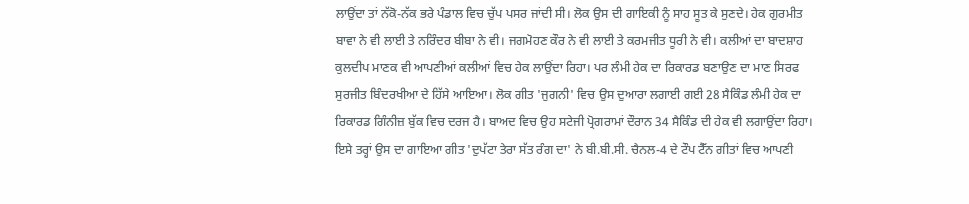ਲਾਉਂਦਾ ਤਾਂ ਨੱਕੋ-ਨੱਕ ਭਰੇ ਪੰਡਾਲ ਵਿਚ ਚੁੱਪ ਪਸਰ ਜਾਂਦੀ ਸੀ। ਲੋਕ ਉਸ ਦੀ ਗਾਇਕੀ ਨੂੰ ਸਾਹ ਸੂਤ ਕੇ ਸੁਣਦੇ। ਹੇਕ ਗੁਰਮੀਤ ਬਾਵਾ ਨੇ ਵੀ ਲਾਈ ਤੇ ਨਰਿੰਦਰ ਬੀਬਾ ਨੇ ਵੀ। ਜਗਮੋਹਣ ਕੌਰ ਨੇ ਵੀ ਲਾਈ ਤੇ ਕਰਮਜੀਤ ਧੂਰੀ ਨੇ ਵੀ। ਕਲੀਆਂ ਦਾ ਬਾਦਸ਼ਾਹ ਕੁਲਦੀਪ ਮਾਣਕ ਵੀ ਆਪਣੀਆਂ ਕਲੀਆਂ ਵਿਚ ਹੇਕ ਲਾਉਂਦਾ ਰਿਹਾ। ਪਰ ਲੰਮੀ ਹੇਕ ਦਾ ਰਿਕਾਰਡ ਬਣਾਉਣ ਦਾ ਮਾਣ ਸਿਰਫ ਸੁਰਜੀਤ ਬਿੰਦਰਖੀਆ ਦੇ ਹਿੱਸੇ ਆਇਆ। ਲੋਕ ਗੀਤ 'ਜੁਗਨੀ' ਵਿਚ ਉਸ ਦੁਆਰਾ ਲਗਾਈ ਗਈ 28 ਸੈਕਿੰਡ ਲੰਮੀ ਹੇਕ ਦਾ ਰਿਕਾਰਡ ਗਿੰਨੀਜ਼ ਬੁੱਕ ਵਿਚ ਦਰਜ ਹੈ। ਬਾਅਦ ਵਿਚ ਉਹ ਸਟੇਜੀ ਪ੍ਰੋਗਰਾਮਾਂ ਦੌਰਾਨ 34 ਸੈਕਿੰਡ ਦੀ ਹੇਕ ਵੀ ਲਗਾਉਂਦਾ ਰਿਹਾ। ਇਸੇ ਤਰ੍ਹਾਂ ਉਸ ਦਾ ਗਾਇਆ ਗੀਤ 'ਦੁਪੱਟਾ ਤੇਰਾ ਸੱਤ ਰੰਗ ਦਾ' ਨੇ ਬੀ.ਬੀ.ਸੀ. ਚੈਨਲ-4 ਦੇ ਟੌਪ ਟੈੱਨ ਗੀਤਾਂ ਵਿਚ ਆਪਣੀ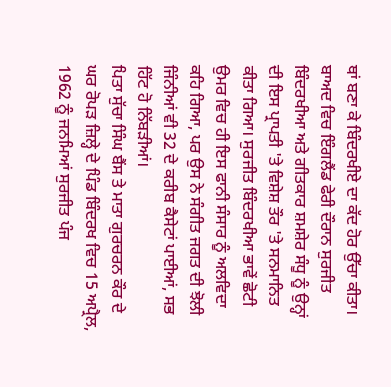ਥਾਂ ਬਣਾ ਕੇ ਬਿੰਦਰਖੀਏ ਦਾ ਕੱਦ ਹੋਰ ਉੱਚਾ ਕੀਤਾ। ਬਾਅਦ ਵਿਚ ਇੰਗਲੈਂਡ ਫੇਰੀ ਦੌਰਾਨ ਸੁਰਜੀਤ ਬਿੰਦਰਖੀਆ ਅਤੇ ਗੀਤਕਾਰ ਸ਼ਮਸ਼ੇਰ ਸੰਧੂ ਨੂੰ ਉਨ੍ਹਾਂ ਦੀ ਇਸ ਪ੍ਰਾਪਤੀ 'ਤੇ ਵਿਸ਼ੇਸ਼ ਤੌਰ 'ਤੇ ਸਨਮਾਨਿਤ ਕੀਤਾ ਗਿਆ। ਸੁਰਜੀਤ ਬਿੰਦਰਖੀਆ ਭਾਵੇਂ ਛੋਟੀ ਉਮਰ ਵਿਚ ਹੀ ਇਸ ਫਾਨੀ ਸੰਸਾਰ ਨੂੰ ਅਲਵਿਦਾ ਕਹਿ ਗਿਆ, ਪਰ ਉਸ ਨੇ ਸੰਗੀਤ ਜਗਤ ਦੀ ਝੋਲੀ ਜਿੰਨੀਆਂ ਵੀ 32 ਦੇ ਕਰੀਬ ਕੈਸੇਟਾਂ ਪਾਈਆਂ, ਸਭ ਹਿੱਟ ਹੋ ਨਿੱਬੜੀਆਂ।
ਪਿਤਾ ਸੁੱਚਾ ਸਿੰਘ ਬੈਂਸ ਤੇ ਮਾਤਾ ਗੁਰਚਰਨ ਕੌਰ ਦੇ ਘਰ ਰੋਪੜ ਜ਼ਿਲ੍ਹੇ ਦੇ ਪਿੰਡ ਬਿੰਦਰਖ ਵਿਚ 15 ਅਪ੍ਰੈਲ, 1962 ਨੂੰ ਜਨਮਿਆਂ ਸੁਰਜੀਤ ਪੰਜ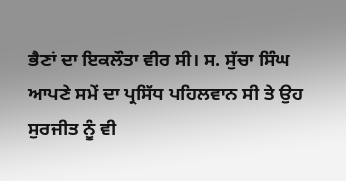ਭੈਣਾਂ ਦਾ ਇਕਲੌਤਾ ਵੀਰ ਸੀ। ਸ. ਸੁੱਚਾ ਸਿੰਘ ਆਪਣੇ ਸਮੇਂ ਦਾ ਪ੍ਰਸਿੱਧ ਪਹਿਲਵਾਨ ਸੀ ਤੇ ਉਹ ਸੁਰਜੀਤ ਨੂੰ ਵੀ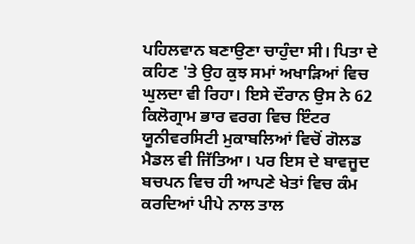ਪਹਿਲਵਾਨ ਬਣਾਉਣਾ ਚਾਹੁੰਦਾ ਸੀ। ਪਿਤਾ ਦੇ ਕਹਿਣ 'ਤੇ ਉਹ ਕੁਝ ਸਮਾਂ ਅਖਾੜਿਆਂ ਵਿਚ ਘੁਲਦਾ ਵੀ ਰਿਹਾ। ਇਸੇ ਦੌਰਾਨ ਉਸ ਨੇ 62 ਕਿਲੋਗ੍ਰਾਮ ਭਾਰ ਵਰਗ ਵਿਚ ਇੰਟਰ ਯੂਨੀਵਰਸਿਟੀ ਮੁਕਾਬਲਿਆਂ ਵਿਚੋਂ ਗੋਲਡ ਮੈਡਲ ਵੀ ਜਿੱਤਿਆ। ਪਰ ਇਸ ਦੇ ਬਾਵਜੂਦ ਬਚਪਨ ਵਿਚ ਹੀ ਆਪਣੇ ਖੇਤਾਂ ਵਿਚ ਕੰਮ ਕਰਦਿਆਂ ਪੀਪੇ ਨਾਲ ਤਾਲ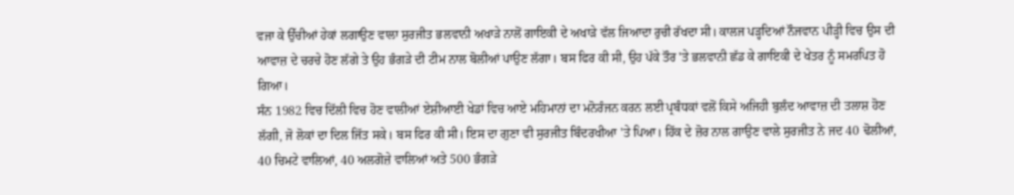ਵਜਾ ਕੇ ਉੱਚੀਆਂ ਹੇਕਾਂ ਲਗਾਉਣ ਵਾਲਾ ਸੁਰਜੀਤ ਭਲਵਾਨੀ ਅਖਾੜੇ ਨਾਲੋਂ ਗਾਇਕੀ ਦੇ ਅਖਾੜੇ ਵੱਲ ਜਿਆਦਾ ਰੁਚੀ ਰੱਖਦਾ ਸੀ। ਕਾਲਜ ਪੜ੍ਹਦਿਆਂ ਨੌਜਵਾਨ ਪੀੜ੍ਹੀ ਵਿਚ ਉਸ ਦੀ ਆਵਾਜ਼ ਦੇ ਚਰਚੇ ਹੋਣ ਲੱਗੇ ਤੇ ਉਹ ਭੰਗੜੇ ਦੀ ਟੀਮ ਨਾਲ ਬੋਲੀਆਂ ਪਾਉਣ ਲੱਗਾ। ਬਸ ਫਿਰ ਕੀ ਸੀ, ਉਹ ਪੱਕੇ ਤੌਰ 'ਤੇ ਭਲਵਾਨੀ ਛੱਡ ਕੇ ਗਾਇਕੀ ਦੇ ਖੇਤਰ ਨੂੰ ਸਮਰਪਿਤ ਹੋ ਗਿਆ।
ਸੰਨ 1982 ਵਿਚ ਦਿੱਲੀ ਵਿਚ ਹੋਣ ਵਾਲੀਆਂ ਏਸ਼ੀਆਈ ਖੇਡਾਂ ਵਿਚ ਆਏ ਮਹਿਮਾਨਾਂ ਦਾ ਮਨੋਰੰਜਨ ਕਰਨ ਲਈ ਪ੍ਰਬੰਧਕਾਂ ਵਲੋਂ ਕਿਸੇ ਅਜਿਹੀ ਬੁਲੰਦ ਆਵਾਜ਼ ਦੀ ਤਲਾਸ਼ ਹੋਣ ਲੱਗੀ, ਜੋ ਲੋਕਾਂ ਦਾ ਦਿਲ ਜਿੱਤ ਸਕੇ। ਬਸ ਫਿਰ ਕੀ ਸੀ। ਇਸ ਦਾ ਗੁਣਾ ਵੀ ਸੁਰਜੀਤ ਬਿੰਦਰਖੀਆ 'ਤੇ ਪਿਆ। ਹਿੱਕ ਦੇ ਜ਼ੋਰ ਨਾਲ ਗਾਉਣ ਵਾਲੇ ਸੁਰਜੀਤ ਨੇ ਜਦ 40 ਢੋਲੀਆਂ, 40 ਚਿਮਟੇ ਵਾਲਿਆਂ, 40 ਅਲਗੋਜ਼ੇ ਵਾਲਿਆਂ ਅਤੇ 500 ਭੰਗੜੇ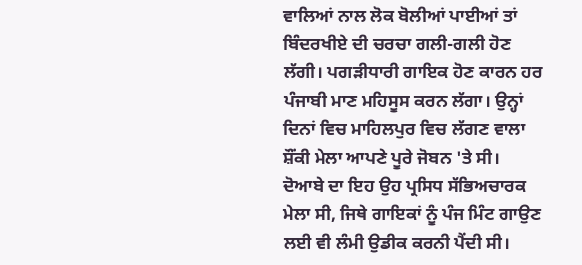ਵਾਲਿਆਂ ਨਾਲ ਲੋਕ ਬੋਲੀਆਂ ਪਾਈਆਂ ਤਾਂ ਬਿੰਦਰਖੀਏ ਦੀ ਚਰਚਾ ਗਲੀ-ਗਲੀ ਹੋਣ ਲੱਗੀ। ਪਗੜੀਧਾਰੀ ਗਾਇਕ ਹੋਣ ਕਾਰਨ ਹਰ ਪੰਜਾਬੀ ਮਾਣ ਮਹਿਸੂਸ ਕਰਨ ਲੱਗਾ। ਉਨ੍ਹਾਂ ਦਿਨਾਂ ਵਿਚ ਮਾਹਿਲਪੁਰ ਵਿਚ ਲੱਗਣ ਵਾਲਾ ਸ਼ੌਂਕੀ ਮੇਲਾ ਆਪਣੇ ਪੂਰੇ ਜੋਬਨ 'ਤੇ ਸੀ। ਦੋਆਬੇ ਦਾ ਇਹ ਉਹ ਪ੍ਰਸਿਧ ਸੱਭਿਅਚਾਰਕ ਮੇਲਾ ਸੀ, ਜਿਥੇ ਗਾਇਕਾਂ ਨੂੰ ਪੰਜ ਮਿੰਟ ਗਾਉਣ ਲਈ ਵੀ ਲੰਮੀ ਉਡੀਕ ਕਰਨੀ ਪੈਂਦੀ ਸੀ।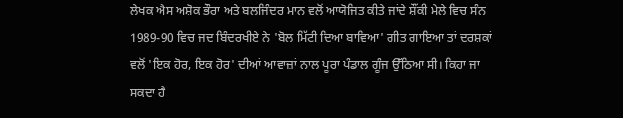ਲੇਖਕ ਐਸ ਅਸ਼ੋਕ ਭੌਰਾ ਅਤੇ ਬਲਜਿੰਦਰ ਮਾਨ ਵਲੋਂ ਆਯੋਜਿਤ ਕੀਤੇ ਜਾਂਦੇ ਸ਼ੌਂਕੀ ਮੇਲੇ ਵਿਚ ਸੰਨ 1989-90 ਵਿਚ ਜਦ ਬਿੰਦਰਖੀਏ ਨੇ 'ਬੋਲ ਮਿੱਟੀ ਦਿਆ ਬਾਵਿਆ' ਗੀਤ ਗਾਇਆ ਤਾਂ ਦਰਸ਼ਕਾਂ ਵਲੋਂ 'ਇਕ ਹੋਰ, ਇਕ ਹੋਰ' ਦੀਆਂ ਆਵਾਜ਼ਾਂ ਨਾਲ ਪੂਰਾ ਪੰਡਾਲ ਗੂੰਜ ਉੱਠਿਆ ਸੀ। ਕਿਹਾ ਜਾ ਸਕਦਾ ਹੈ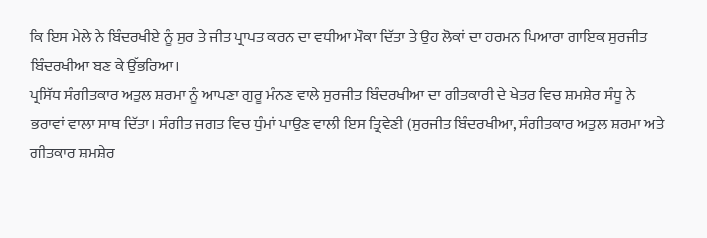ਕਿ ਇਸ ਮੇਲੇ ਨੇ ਬਿੰਦਰਖੀਏ ਨੂੰ ਸੁਰ ਤੇ ਜੀਤ ਪ੍ਰਾਪਤ ਕਰਨ ਦਾ ਵਧੀਆ ਮੌਕਾ ਦਿੱਤਾ ਤੇ ਉਹ ਲੋਕਾਂ ਦਾ ਹਰਮਨ ਪਿਆਰਾ ਗਾਇਕ ਸੁਰਜੀਤ ਬਿੰਦਰਖੀਆ ਬਣ ਕੇ ਉੱਭਰਿਆ।
ਪ੍ਰਸਿੱਧ ਸੰਗੀਤਕਾਰ ਅਤੁਲ ਸ਼ਰਮਾ ਨੂੰ ਆਪਣਾ ਗੁਰੂ ਮੰਨਣ ਵਾਲੇ ਸੁਰਜੀਤ ਬਿੰਦਰਖੀਆ ਦਾ ਗੀਤਕਾਰੀ ਦੇ ਖੇਤਰ ਵਿਚ ਸ਼ਮਸ਼ੇਰ ਸੰਧੂ ਨੇ ਭਰਾਵਾਂ ਵਾਲਾ ਸਾਥ ਦਿੱਤਾ। ਸੰਗੀਤ ਜਗਤ ਵਿਚ ਧੁੰਮਾਂ ਪਾਉਣ ਵਾਲੀ ਇਸ ਤ੍ਰਿਵੇਣੀ (ਸੁਰਜੀਤ ਬਿੰਦਰਖੀਆ, ਸੰਗੀਤਕਾਰ ਅਤੁਲ ਸ਼ਰਮਾ ਅਤੇ ਗੀਤਕਾਰ ਸ਼ਮਸ਼ੇਰ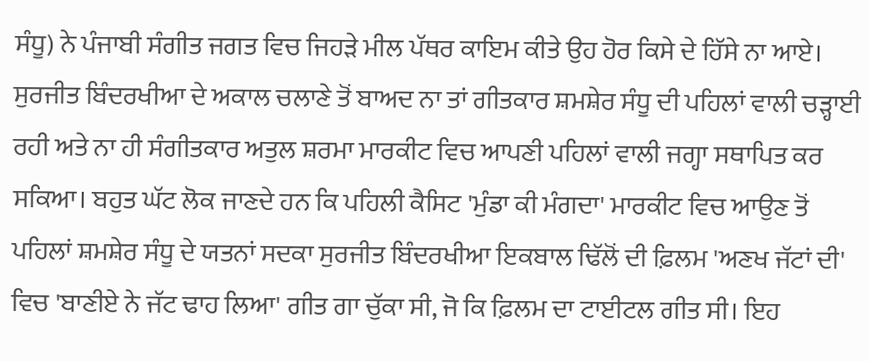ਸੰਧੂ) ਨੇ ਪੰਜਾਬੀ ਸੰਗੀਤ ਜਗਤ ਵਿਚ ਜਿਹੜੇ ਮੀਲ ਪੱਥਰ ਕਾਇਮ ਕੀਤੇ ਉਹ ਹੋਰ ਕਿਸੇ ਦੇ ਹਿੱਸੇ ਨਾ ਆਏ। ਸੁਰਜੀਤ ਬਿੰਦਰਖੀਆ ਦੇ ਅਕਾਲ ਚਲਾਣੇ ਤੋਂ ਬਾਅਦ ਨਾ ਤਾਂ ਗੀਤਕਾਰ ਸ਼ਮਸ਼ੇਰ ਸੰਧੂ ਦੀ ਪਹਿਲਾਂ ਵਾਲੀ ਚੜ੍ਹਾਈ ਰਹੀ ਅਤੇ ਨਾ ਹੀ ਸੰਗੀਤਕਾਰ ਅਤੁਲ ਸ਼ਰਮਾ ਮਾਰਕੀਟ ਵਿਚ ਆਪਣੀ ਪਹਿਲਾਂ ਵਾਲੀ ਜਗ੍ਹਾ ਸਥਾਪਿਤ ਕਰ ਸਕਿਆ। ਬਹੁਤ ਘੱਟ ਲੋਕ ਜਾਣਦੇ ਹਨ ਕਿ ਪਹਿਲੀ ਕੈਸਿਟ 'ਮੁੰਡਾ ਕੀ ਮੰਗਦਾ' ਮਾਰਕੀਟ ਵਿਚ ਆਉਣ ਤੋਂ ਪਹਿਲਾਂ ਸ਼ਮਸ਼ੇਰ ਸੰਧੂ ਦੇ ਯਤਨਾਂ ਸਦਕਾ ਸੁਰਜੀਤ ਬਿੰਦਰਖੀਆ ਇਕਬਾਲ ਢਿੱਲੋਂ ਦੀ ਫ਼ਿਲਮ 'ਅਣਖ ਜੱਟਾਂ ਦੀ' ਵਿਚ 'ਬਾਣੀਏ ਨੇ ਜੱਟ ਢਾਹ ਲਿਆ' ਗੀਤ ਗਾ ਚੁੱਕਾ ਸੀ, ਜੋ ਕਿ ਫ਼ਿਲਮ ਦਾ ਟਾਈਟਲ ਗੀਤ ਸੀ। ਇਹ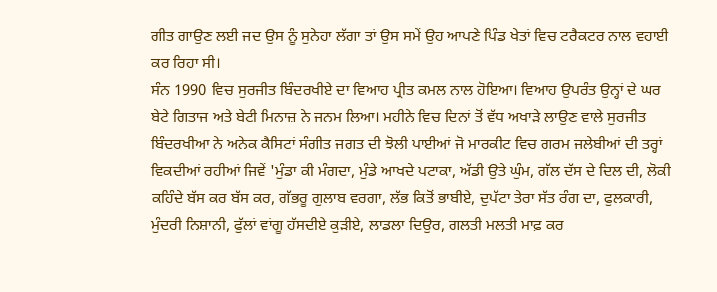ਗੀਤ ਗਾਉਣ ਲਈ ਜਦ ਉਸ ਨੂੰ ਸੁਨੇਹਾ ਲੱਗਾ ਤਾਂ ਉਸ ਸਮੇਂ ਉਹ ਆਪਣੇ ਪਿੰਡ ਖੇਤਾਂ ਵਿਚ ਟਰੈਕਟਰ ਨਾਲ ਵਹਾਈ ਕਰ ਰਿਹਾ ਸੀ।
ਸੰਨ 1990 ਵਿਚ ਸੁਰਜੀਤ ਬਿੰਦਰਖੀਏ ਦਾ ਵਿਆਹ ਪ੍ਰੀਤ ਕਮਲ ਨਾਲ ਹੋਇਆ। ਵਿਆਹ ਉਪਰੰਤ ਉਨ੍ਹਾਂ ਦੇ ਘਰ ਬੇਟੇ ਗਿਤਾਜ ਅਤੇ ਬੇਟੀ ਮਿਨਾਜ਼ ਨੇ ਜਨਮ ਲਿਆ। ਮਹੀਨੇ ਵਿਚ ਦਿਨਾਂ ਤੋਂ ਵੱਧ ਅਖਾੜੇ ਲਾਉਣ ਵਾਲੇ ਸੁਰਜੀਤ ਬਿੰਦਰਖੀਆ ਨੇ ਅਨੇਕ ਕੈਸਿਟਾਂ ਸੰਗੀਤ ਜਗਤ ਦੀ ਝੋਲੀ ਪਾਈਆਂ ਜੋ ਮਾਰਕੀਟ ਵਿਚ ਗਰਮ ਜਲੇਬੀਆਂ ਦੀ ਤਰ੍ਹਾਂ ਵਿਕਦੀਆਂ ਰਹੀਆਂ ਜਿਵੇਂ 'ਮੁੰਡਾ ਕੀ ਮੰਗਦਾ, ਮੁੰਡੇ ਆਖਦੇ ਪਟਾਕਾ, ਅੱਡੀ ਉਤੇ ਘੁੰਮ, ਗੱਲ ਦੱਸ ਦੇ ਦਿਲ ਦੀ, ਲੋਕੀ ਕਹਿੰਦੇ ਬੱਸ ਕਰ ਬੱਸ ਕਰ, ਗੱਭਰੂ ਗੁਲਾਬ ਵਰਗਾ, ਲੱਭ ਕਿਤੋਂ ਭਾਬੀਏ, ਦੁਪੱਟਾ ਤੇਰਾ ਸੱਤ ਰੰਗ ਦਾ, ਫੁਲਕਾਰੀ, ਮੁੰਦਰੀ ਨਿਸ਼ਾਨੀ, ਫੁੱਲਾਂ ਵਾਂਗੂ ਹੱਸਦੀਏ ਕੁੜੀਏ, ਲਾਡਲਾ ਦਿਉਰ, ਗਲਤੀ ਮਲਤੀ ਮਾਫ਼ ਕਰ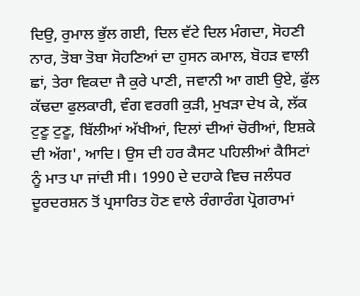ਦਿਉ, ਰੁਮਾਲ ਭੁੱਲ ਗਈ, ਦਿਲ ਵੱਟੇ ਦਿਲ ਮੰਗਦਾ, ਸੋਹਣੀ ਨਾਰ, ਤੋਬਾ ਤੋਬਾ ਸੋਹਣਿਆਂ ਦਾ ਹੁਸਨ ਕਮਾਲ, ਬੋਹੜ ਵਾਲੀ ਛਾਂ, ਤੇਰਾ ਵਿਕਦਾ ਜੈ ਕੁਰੇ ਪਾਣੀ, ਜਵਾਨੀ ਆ ਗਈ ਉਏ, ਫੁੱਲ ਕੱਢਦਾ ਫੁਲਕਾਰੀ, ਵੰਗ ਵਰਗੀ ਕੁੜੀ, ਮੁਖੜਾ ਦੇਖ ਕੇ, ਲੱਕ ਟੁਣੂ ਟੁਣੂ, ਬਿੱਲੀਆਂ ਅੱਖੀਆਂ, ਦਿਲਾਂ ਦੀਆਂ ਚੋਰੀਆਂ, ਇਸ਼ਕੇ ਦੀ ਅੱਗ', ਆਦਿ। ਉਸ ਦੀ ਹਰ ਕੈਸਟ ਪਹਿਲੀਆਂ ਕੈਸਿਟਾਂ ਨੂੰ ਮਾਤ ਪਾ ਜਾਂਦੀ ਸੀ। 1990 ਦੇ ਦਹਾਕੇ ਵਿਚ ਜਲੰਧਰ ਦੂਰਦਰਸ਼ਨ ਤੋਂ ਪ੍ਰਸਾਰਿਤ ਹੋਣ ਵਾਲੇ ਰੰਗਾਰੰਗ ਪ੍ਰੋਗਰਾਮਾਂ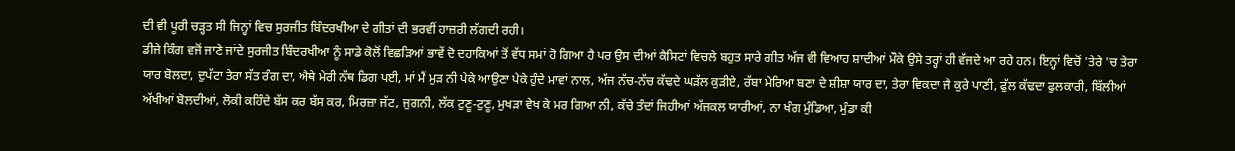ਦੀ ਵੀ ਪੂਰੀ ਚੜ੍ਹਤ ਸੀ ਜਿਨ੍ਹਾਂ ਵਿਚ ਸੁਰਜੀਤ ਬਿੰਦਰਖੀਆ ਦੇ ਗੀਤਾਂ ਦੀ ਭਰਵੀਂ ਹਾਜ਼ਰੀ ਲੱਗਦੀ ਰਹੀ।
ਡੀਜੇ ਕਿੰਗ ਵਜੋਂ ਜਾਣੇ ਜਾਂਦੇ ਸੁਰਜੀਤ ਬਿੰਦਰਖੀਆ ਨੂੰ ਸਾਡੇ ਕੋਲੋਂ ਵਿਛੜਿਆਂ ਭਾਵੇਂ ਦੋ ਦਹਾਕਿਆਂ ਤੋਂ ਵੱਧ ਸਮਾਂ ਹੋ ਗਿਆ ਹੈ ਪਰ ਉਸ ਦੀਆਂ ਕੈਸਿਟਾਂ ਵਿਚਲੇ ਬਹੁਤ ਸਾਰੇ ਗੀਤ ਅੱਜ ਵੀ ਵਿਆਹ ਸ਼ਾਦੀਆਂ ਮੌਕੇ ਉਸੇ ਤਰ੍ਹਾਂ ਹੀ ਵੱਜਦੇ ਆ ਰਹੇ ਹਨ। ਇਨ੍ਹਾਂ ਵਿਚੋਂ 'ਤੇਰੇ 'ਚ ਤੇਰਾ ਯਾਰ ਬੋਲਦਾ, ਦੁਪੱਟਾ ਤੇਰਾ ਸੱਤ ਰੰਗ ਦਾ, ਐਥੇ ਮੇਰੀ ਨੱਥ ਡਿਗ ਪਈ, ਮਾਂ ਮੈਂ ਮੁੜ ਨੀ ਪੇਕੇ ਆਉਣਾ ਪੇਕੇ ਹੁੰਦੇ ਮਾਵਾਂ ਨਾਲ, ਅੱਜ ਨੱਚ-ਨੱਚ ਕੱਢਦੇ ਘੜੱਲ ਕੁੜੀਏ, ਰੱਬਾ ਮੇਰਿਆ ਬਣਾ ਦੇ ਸ਼ੀਸ਼ਾ ਯਾਰ ਦਾ, ਤੇਰਾ ਵਿਕਦਾ ਜੈ ਕੁਰੇ ਪਾਣੀ, ਫੁੱਲ ਕੱਢਦਾ ਫੁਲਕਾਰੀ, ਬਿੱਲੀਆਂ ਅੱਖੀਆਂ ਬੋਲਦੀਆਂ, ਲੋਕੀ ਕਹਿੰਦੇ ਬੱਸ ਕਰ ਬੱਸ ਕਰ, ਮਿਰਜ਼ਾ ਜੱਟ, ਜੁਗਨੀ, ਲੱਕ ਟੁਣੂ-ਟੁਣੂ, ਮੁਖੜਾ ਵੇਖ ਕੇ ਮਰ ਗਿਆ ਨੀ, ਕੱਚੇ ਤੰਦਾਂ ਜਿਹੀਆਂ ਅੱਜਕਲ ਯਾਰੀਆਂ, ਨਾ ਖੰਗ ਮੁੰਡਿਆ, ਮੁੰਡਾ ਕੀ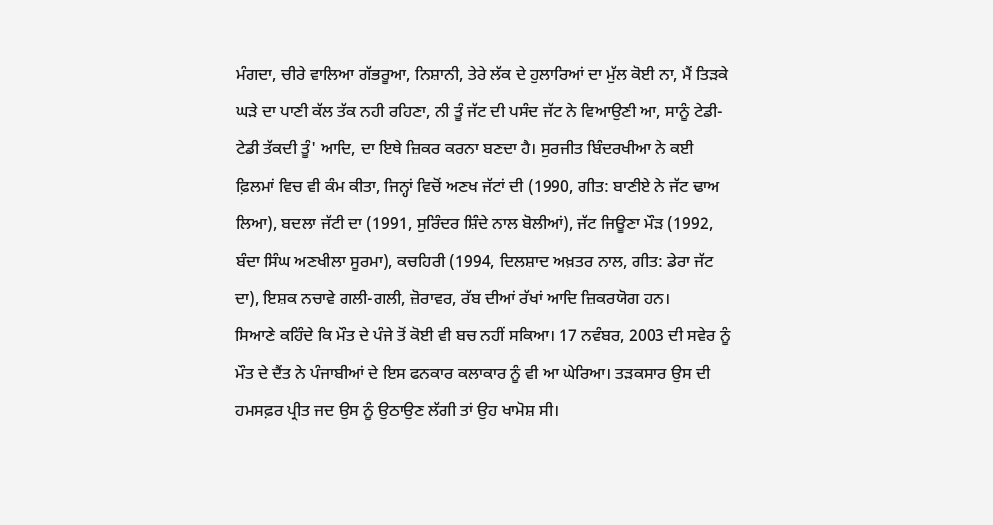ਮੰਗਦਾ, ਚੀਰੇ ਵਾਲਿਆ ਗੱਭਰੂਆ, ਨਿਸ਼ਾਨੀ, ਤੇਰੇ ਲੱਕ ਦੇ ਹੁਲਾਰਿਆਂ ਦਾ ਮੁੱਲ ਕੋਈ ਨਾ, ਮੈਂ ਤਿੜਕੇ ਘੜੇ ਦਾ ਪਾਣੀ ਕੱਲ ਤੱਕ ਨਹੀ ਰਹਿਣਾ, ਨੀ ਤੂੰ ਜੱਟ ਦੀ ਪਸੰਦ ਜੱਟ ਨੇ ਵਿਆਉਣੀ ਆ, ਸਾਨੂੰ ਟੇਡੀ-ਟੇਡੀ ਤੱਕਦੀ ਤੂੰ' ਆਦਿ, ਦਾ ਇਥੇ ਜ਼ਿਕਰ ਕਰਨਾ ਬਣਦਾ ਹੈ। ਸੁਰਜੀਤ ਬਿੰਦਰਖੀਆ ਨੇ ਕਈ ਫ਼ਿਲਮਾਂ ਵਿਚ ਵੀ ਕੰਮ ਕੀਤਾ, ਜਿਨ੍ਹਾਂ ਵਿਚੋਂ ਅਣਖ ਜੱਟਾਂ ਦੀ (1990, ਗੀਤ: ਬਾਣੀਏ ਨੇ ਜੱਟ ਢਾਅ ਲਿਆ), ਬਦਲਾ ਜੱਟੀ ਦਾ (1991, ਸੁਰਿੰਦਰ ਸ਼ਿੰਦੇ ਨਾਲ ਬੋਲੀਆਂ), ਜੱਟ ਜਿਊਣਾ ਮੌੜ (1992, ਬੰਦਾ ਸਿੰਘ ਅਣਖੀਲਾ ਸੂਰਮਾ), ਕਚਹਿਰੀ (1994, ਦਿਲਸ਼ਾਦ ਅਖ਼ਤਰ ਨਾਲ, ਗੀਤ: ਡੇਰਾ ਜੱਟ ਦਾ), ਇਸ਼ਕ ਨਚਾਵੇ ਗਲੀ-ਗਲੀ, ਜ਼ੋਰਾਵਰ, ਰੱਬ ਦੀਆਂ ਰੱਖਾਂ ਆਦਿ ਜ਼ਿਕਰਯੋਗ ਹਨ।
ਸਿਆਣੇ ਕਹਿੰਦੇ ਕਿ ਮੌਤ ਦੇ ਪੰਜੇ ਤੋਂ ਕੋਈ ਵੀ ਬਚ ਨਹੀਂ ਸਕਿਆ। 17 ਨਵੰਬਰ, 2003 ਦੀ ਸਵੇਰ ਨੂੰ ਮੌਤ ਦੇ ਦੈਂਤ ਨੇ ਪੰਜਾਬੀਆਂ ਦੇ ਇਸ ਫਨਕਾਰ ਕਲਾਕਾਰ ਨੂੰ ਵੀ ਆ ਘੇਰਿਆ। ਤੜਕਸਾਰ ਉਸ ਦੀ ਹਮਸਫ਼ਰ ਪ੍ਰੀਤ ਜਦ ਉਸ ਨੂੰ ਉਠਾਉਣ ਲੱਗੀ ਤਾਂ ਉਹ ਖਾਮੋਸ਼ ਸੀ।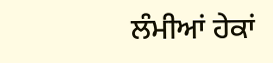ਲੰਮੀਆਂ ਹੇਕਾਂ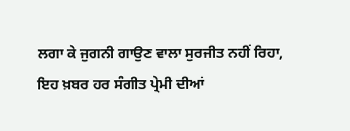ਲਗਾ ਕੇ ਜੁਗਨੀ ਗਾਉਣ ਵਾਲਾ ਸੁਰਜੀਤ ਨਹੀਂ ਰਿਹਾ, ਇਹ ਖ਼ਬਰ ਹਰ ਸੰਗੀਤ ਪ੍ਰੇਮੀ ਦੀਆਂ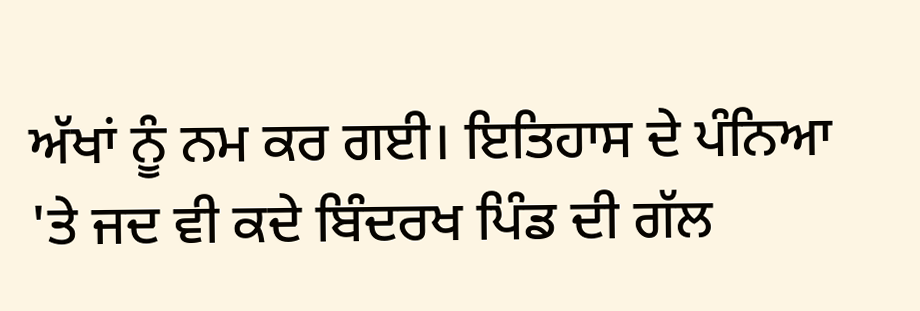ਅੱਖਾਂ ਨੂੰ ਨਮ ਕਰ ਗਈ। ਇਤਿਹਾਸ ਦੇ ਪੰਨਿਆ 'ਤੇ ਜਦ ਵੀ ਕਦੇ ਬਿੰਦਰਖ ਪਿੰਡ ਦੀ ਗੱਲ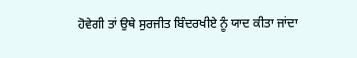ਹੋਵੇਗੀ ਤਾਂ ਉਥੇ ਸੁਰਜੀਤ ਬਿੰਦਰਖੀਏ ਨੂੰ ਯਾਦ ਕੀਤਾ ਜਾਂਦਾ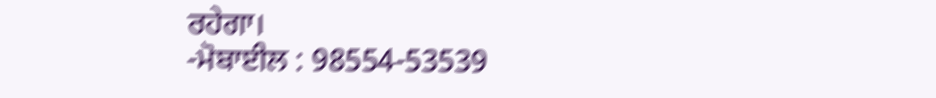ਰਹੇਗਾ।
-ਮੋਬਾਈਲ : 98554-53539